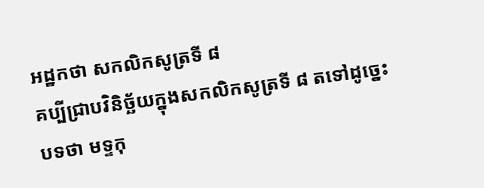អដ្ឋកថា សកលិកសូត្រទី ៨
គប្បីជ្រាបវិនិច្ឆ័យក្នុងសកលិកសូត្រទី ៨ តទៅដូច្នេះ បទថា មទ្ទកុ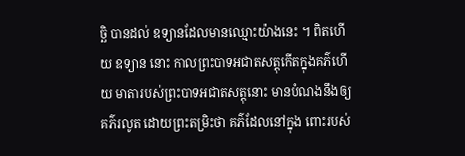ច្ឆិ បានដល់ ឧទ្យានដែលមានឈ្មោះយ៉ាងនេះ ។ ពិតហើយ ឧទ្យាន នោះ កាលព្រះបាទអជាតសត្តុកើតក្នុងគភ៌ហើយ មាតារបស់ព្រះបាទអជាតសត្តុនោះ មានបំណងនឹងឲ្យគភ៌រលូត ដោយព្រះតម្រិះថា គភ៌ដែលនៅក្នុង ពោះរបស់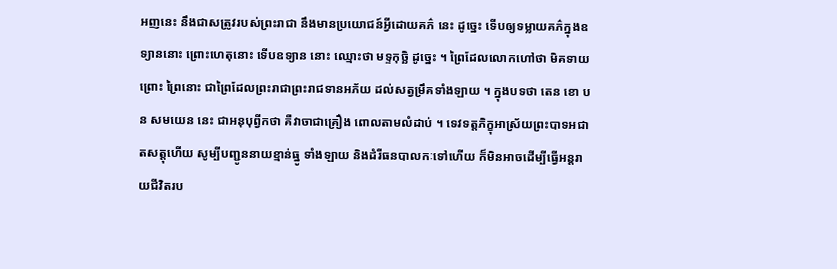អញនេះ នឹងជាសត្រូវរបស់ព្រះរាជា នឹងមានប្រយោជន៍អ្វីដោយគភ៌ នេះ ដូច្នេះ ទើបឲ្យទម្លាយគភ៌ក្នុងឧទ្យាននោះ ព្រោះហេតុនោះ ទើបឧទ្យាន នោះ ឈ្មោះថា មទ្ទកុច្ឆិ ដូច្នេះ ។ ព្រៃដែលលោកហៅថា មិគទាយ ព្រោះ ព្រៃនោះ ជាព្រៃដែលព្រះរាជាព្រះរាជទានអភ័យ ដល់សត្វម្រឹគទាំងឡាយ ។ ក្នុងបទថា តេន ខោ បន សមយេន នេះ ជាអនុបុព្វីកថា គឺវាចាជាគ្រឿង ពោលតាមលំដាប់ ។ ទេវទត្តភិក្ខុអាស្រ័យព្រះបាទអជាតសត្តុហើយ សូម្បីបញ្ជូននាយខ្មាន់ធ្នូ ទាំងឡាយ និងដំរីធនបាលកៈទៅហើយ ក៏មិនអាចដើម្បីធ្វើអន្តរាយជីវិតរប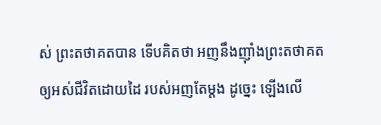ស់ ព្រះតថាគតបាន ទើបគិតថា អញនឹងញ៉ាំងព្រះតថាគតឲ្យអស់ជីវិតដោយដៃ របស់អញតែម្តង ដូច្នេះ ឡើងលើ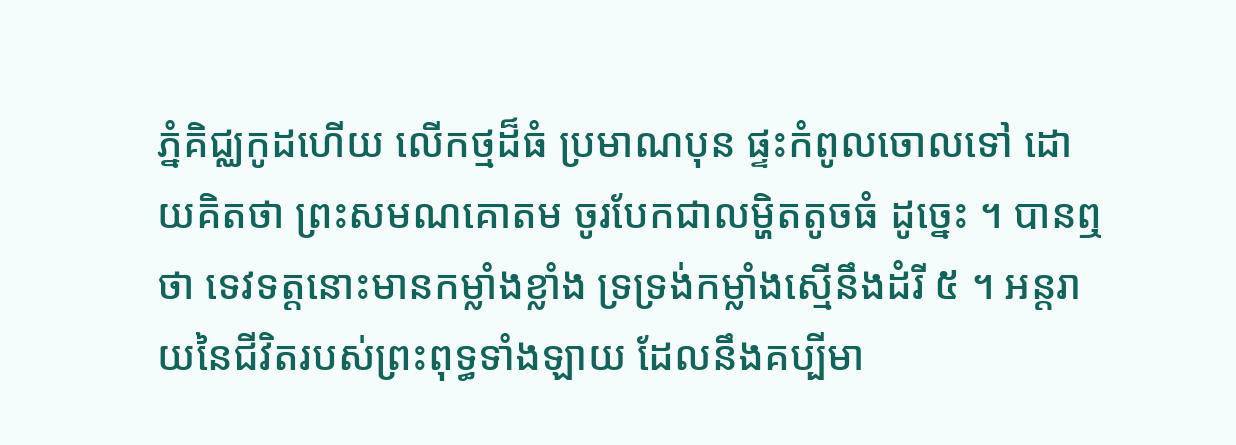ភ្នំគិជ្ឈកូដហើយ លើកថ្មដ៏ធំ ប្រមាណបុន ផ្ទះកំពូលចោលទៅ ដោយគិតថា ព្រះសមណគោតម ចូរបែកជាលម្ហិតតូចធំ ដូច្នេះ ។ បានឮថា ទេវទត្តនោះមានកម្លាំងខ្លាំង ទ្រទ្រង់កម្លាំងស្មើនឹងដំរី ៥ ។ អន្តរាយនៃជីវិតរបស់ព្រះពុទ្ធទាំងឡាយ ដែលនឹងគប្បីមា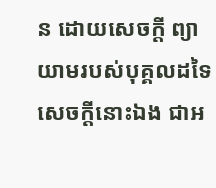ន ដោយសេចក្តី ព្យាយាមរបស់បុគ្គលដទៃ សេចក្តីនោះឯង ជាអ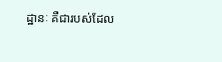ដ្ឋានៈ គឺជារបស់ដែល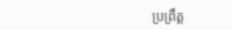ប្រព្រឹត្ត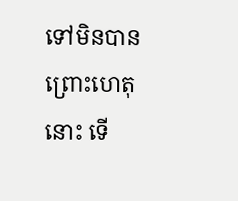ទៅមិនបាន ព្រោះហេតុនោះ ទើ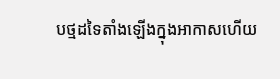បថ្មដទៃតាំងឡើងក្នុងអាកាសហើយ